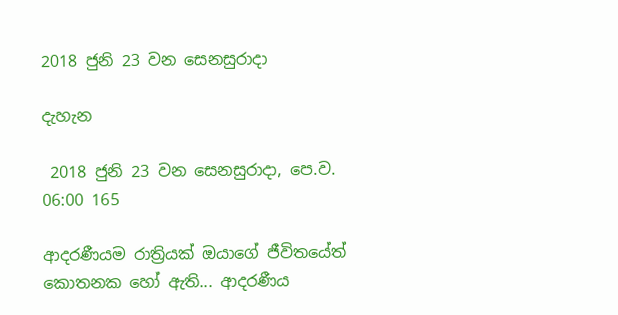2018 ජුනි 23 වන සෙනසුරාදා

දැහැන

 2018 ජුනි 23 වන සෙනසුරාදා, පෙ.ව. 06:00 165

ආදරණීයම රාත්‍රියක් ඔයාගේ ජීවිතයේත් කොතනක හෝ ඇති... ආදරණීය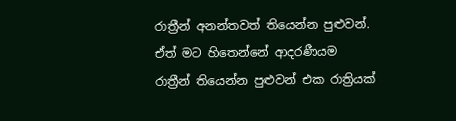රාත්‍රීන් අනන්තවත් තියෙන්න පුළුවන්. ඒත් මට හිතෙන්නේ ආදරණීයම රාත්‍රීන් තියෙන්න පුළුවන් එක රාත්‍රියක්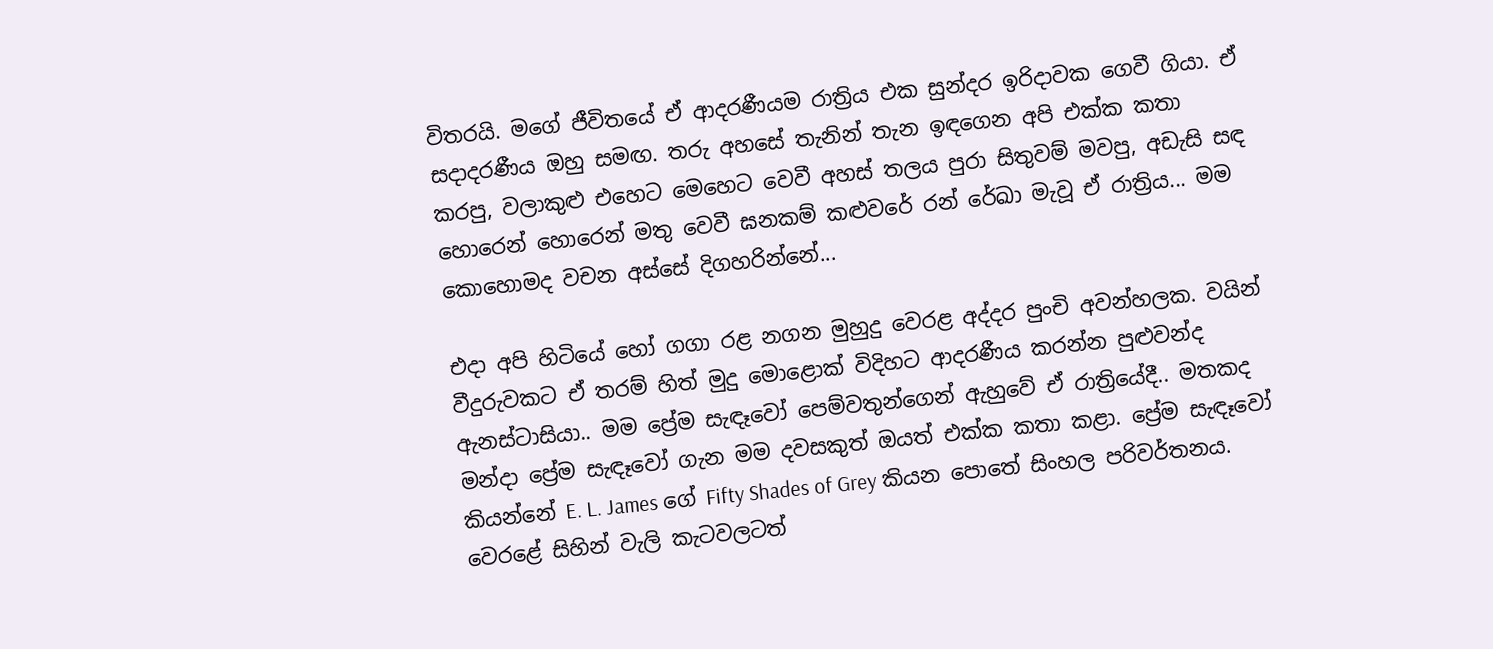විතරයි. මගේ ජීවිතයේ ඒ ආදරණීයම රාත්‍රිය එක සුන්දර ඉරිදාවක ගෙවී ගියා. ඒ සදාදරණීය ඔහු සමඟ. තරු අහසේ තැනින් තැන ඉඳගෙන අපි එක්ක කතා කරපු, වලාකුළු එහෙට මෙහෙට වෙවී අහස් තලය පුරා සිතුවම් මවපු, අඩැසි සඳ හොරෙන් හොරෙන් මතු වෙවී ඝනකම් කළුවරේ රන් රේඛා මැවූ ඒ රාත්‍රිය... මම කොහොමද වචන අස්සේ දිගහරින්නේ...

එදා අපි හිටියේ හෝ ගගා රළ නගන මුහුදු වෙරළ අද්දර පුංචි අවන්හලක. වයින් වීදුරුවකට ඒ තරම් හිත් මුදු මොළොක් විදිහට ආදරණීය කරන්න පුළුවන්ද ඇනස්ටාසියා.. මම ප්‍රේම සැඳෑවෝ පෙම්වතුන්ගෙන් ඇහුවේ ඒ රාත්‍රියේදී.. මතකද මන්දා ප්‍රේම සැඳෑවෝ ගැන මම දවසකුත් ඔයත් එක්ක කතා කළා. ප්‍රේම සැඳෑවෝ කියන්නේ E. L. James ගේ Fifty Shades of Grey කියන පොතේ සිංහල පරිවර්තනය. වෙරළේ සිහින් වැලි කැටවලටත්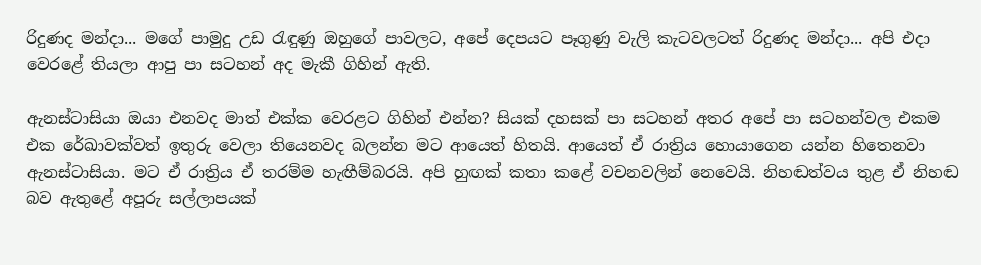රිදුණද මන්දා... මගේ පාමුදු උඩ රැඳුණු ඔහුගේ පාවලට, අපේ දෙපයට පෑගුණු වැලි කැටවලටත් රිදුණද මන්දා... අපි එදා වෙරළේ තියලා ආපු පා සටහන් අද මැකී ගිහින් ඇති.

ඇනස්ටාසියා ඔයා එනවද මාත් එක්ක වෙරළට ගිහින් එන්න? සියක් දහසක් පා සටහන් අතර අපේ පා සටහන්වල එකම එක රේඛාවක්වත් ඉතුරු වෙලා තියෙනවද බලන්න මට ආයෙත් හිතයි. ආයෙත් ඒ රාත්‍රිය හොයාගෙන යන්න හිතෙනවා ඇනස්ටාසියා. මට ඒ රාත්‍රිය ඒ තරම්ම හැඟීම්බරයි. අපි හුඟක් කතා කළේ වචනවලින් නෙවෙයි. නිහඬත්වය තුළ ඒ නිහඬ බව ඇතුළේ අපූරු සල්ලාපයක්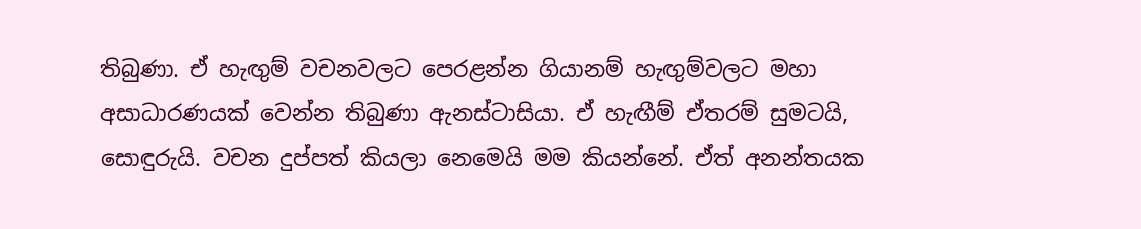තිබුණා. ඒ හැඟුම් වචනවලට පෙරළන්න ගියානම් හැඟුම්වලට මහා අසාධාරණයක් වෙන්න තිබුණා ඇනස්ටාසියා. ඒ හැඟීම් ඒතරම් සුමටයි, සොඳුරුයි. වචන දුප්පත් කියලා නෙමෙයි මම කියන්නේ. ඒත් අනන්තයක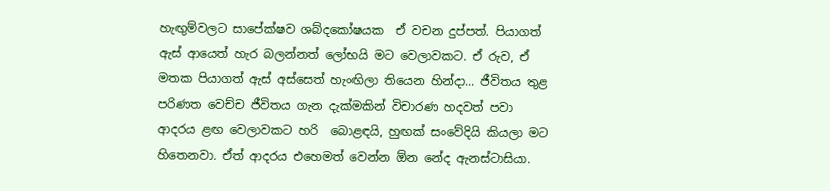හැඟුම්වලට සාපේක්ෂව ශබ්දකෝෂයක  ඒ වචන දුප්පත්. පියාගත් ඇස් ආයෙත් හැර බලන්නත් ලෝභයි මට වෙලාවකට. ඒ රුව, ඒ මතක පියාගත් ඇස් අස්සෙත් හැංඟිලා තියෙන හින්දා... ජීවිතය තුළ පරිණත වෙච්ච ජීවිතය ගැන දැක්මකින් විචාරණ හදවත් පවා ආදරය ළඟ වෙලාවකට හරි  බොළඳයි, හුඟක් සංවේදියි කියලා මට හිතෙනවා. ඒත් ආදරය එහෙමත් වෙන්න ඕන නේද ඇනස්ටාසියා.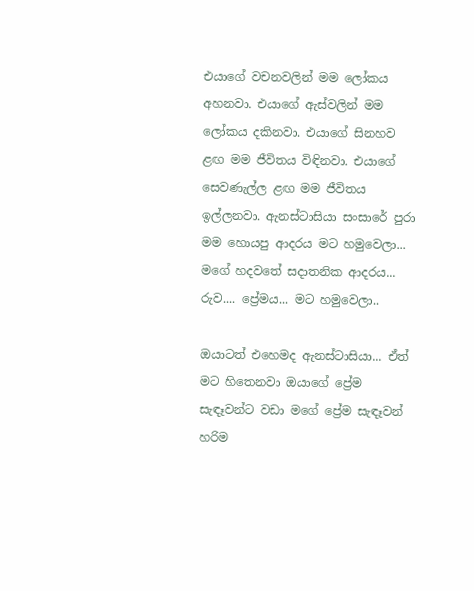එයාගේ වචනවලින් මම ලෝකය අහනවා. එයාගේ ඇස්වලින් මම ලෝකය දකිනවා. එයාගේ සිනහව ළඟ මම ජීවිතය විඳිනවා. එයාගේ සෙවණැල්ල ළඟ මම ජීවිතය ඉල්ලනවා. ඇනස්ටාසියා සංසාරේ පුරා මම හොයපු ආදරය මට හමුවෙලා... මගේ හදවතේ සදාතනික ආදරය... රුව.... ප්‍රේමය... මට හමුවෙලා..

ඔයාටත් එහෙමද ඇනස්ටාසියා... ඒත් මට හිතෙනවා ඔයාගේ ප්‍රේම සැඳෑවන්ට වඩා මගේ ප්‍රේම සැඳෑවන් හරිම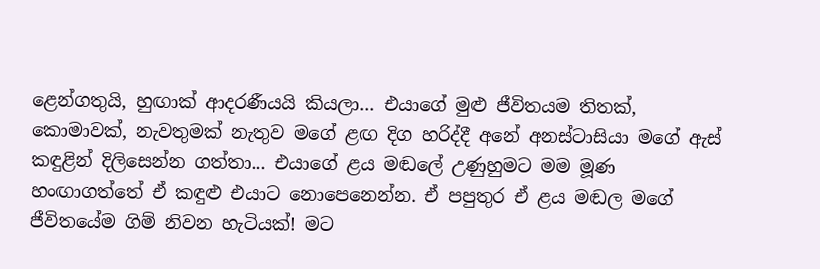ළෙන්ගතුයි, හුඟාක් ආදරණීයයි කියලා... එයාගේ මුළු ජීවිතයම තිතක්, කොමාවක්, නැවතුමක් නැතුව මගේ ළඟ දිග හරිද්දී අනේ අනස්ටාසියා මගේ ඇස් කඳුළින් දිලිසෙන්න ගත්තා... එයාගේ ළය මඬලේ උණුහුමට මම මූණ හංඟාගත්තේ ඒ කඳුළු එයාට නොපෙනෙන්න. ඒ පපුතුර ඒ ළය මඬල මගේ ජීවිතයේම ගිම් නිවන හැටියක්! මට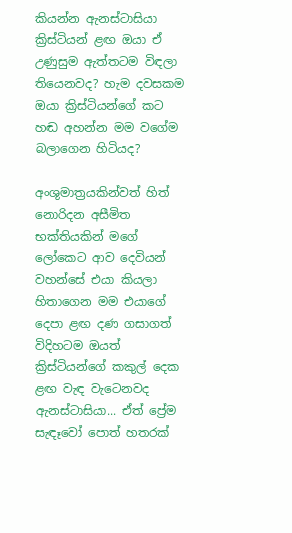කියන්න ඇනස්ටාසියා ක්‍රිස්ටියන් ළඟ ඔයා ඒ උණුසුම ඇත්තටම විඳලා තියෙනවද? හැම දවසකම ඔයා ක්‍රිස්ටියන්ගේ කට හඬ අහන්න මම වගේම බලාගෙන හිටියද?

අංශුමාත්‍රයකින්වත් හිත් නොරිදන අසීමිත භක්තියකින් මගේ ලෝකෙට ආව දෙවියන් වහන්සේ එයා කියලා හිතාගෙන මම එයාගේ දෙපා ළඟ දණ ගසාගත් විදිහටම ඔයත් ක්‍රිස්ටියන්ගේ කකුල් දෙක ළඟ වැඳ වැටෙනවද ඇනස්ටාසියා... ඒත් ප්‍රේම සැඳෑවෝ පොත් හතරක්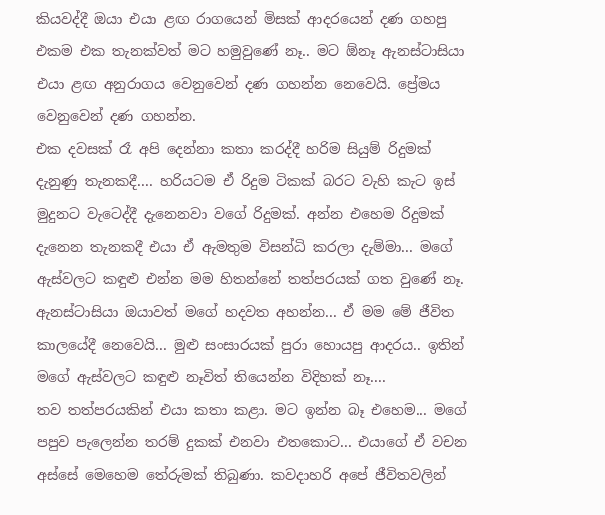කියවද්දී ඔයා එයා ළඟ රාගයෙන් මිසක් ආදරයෙන් දණ ගහපු එකම එක තැනක්වත් මට හමුවුණේ නෑ.. මට ඕනෑ ඇනස්ටාසියා එයා ළඟ අනුරාගය වෙනුවෙන් දණ ගහන්න නෙවෙයි. ප්‍රේමය වෙනුවෙන් දණ ගහන්න.
එක දවසක් රෑ අපි දෙන්නා කතා කරද්දී හරිම සියුම් රිදුමක් දැනුණු තැනකදී.... හරියටම ඒ රිදුම ටිකක් බරට වැහි කැට ඉස් මුදුනට වැටෙද්දී දැනෙනවා වගේ රිදුමක්. අන්න එහෙම රිදුමක් දැනෙන තැනකදී එයා ඒ ඇමතුම විසන්ධි කරලා දැම්මා... මගේ ඇස්වලට කඳුළු එන්න මම හිතන්නේ තත්පරයක් ගත වුණේ නෑ. ඇනස්ටාසියා ඔයාවත් මගේ හදවත අහන්න... ඒ මම මේ ජීවිත කාලයේදී නෙවෙයි... මුළු සංසාරයක් පුරා හොයපු ආදරය.. ඉතින් මගේ ඇස්වලට කඳුළු නෑවිත් තියෙන්න විදිහක් නෑ....
තව තත්පරයකින් එයා කතා කළා. මට ඉන්න බෑ එහෙම... මගේ පපුව පැලෙන්න තරම් දුකක් එනවා එතකොට... එයාගේ ඒ වචන අස්සේ මෙහෙම තේරුමක් තිබුණා. කවදාහරි අපේ ජීවිතවලින්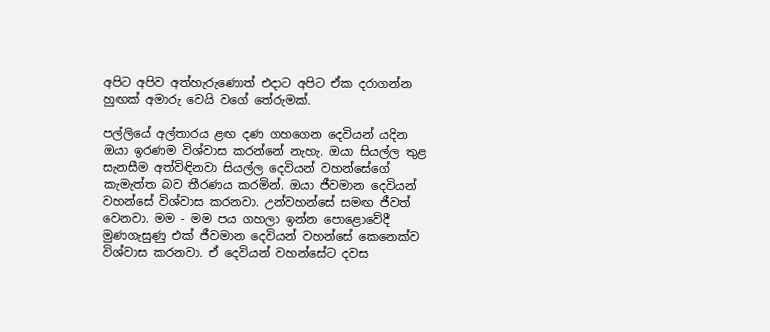අපිට අපිව අත්හැරුණොත් එදාට අපිට ඒක දරාගන්න හුඟක් අමාරු වෙයි වගේ තේරුමක්.

පල්ලියේ අල්තාරය ළඟ දණ ගහගෙන දෙවියන් යදින ඔයා ඉරණම විශ්වාස කරන්නේ නැහැ. ඔයා සියල්ල තුළ සැනසීම අත්විඳිනවා සියල්ල දෙවියන් වහන්සේගේ කැමැත්ත බව තීරණය කරමින්. ඔයා ජීවමාන දෙවියන් වහන්සේ විශ්වාස කරනවා. උන්වහන්සේ සමඟ ජීවත් වෙනවා. මම - මම පය ගහලා ඉන්න පොළොවේදී මුණගැසුණු එක් ජීවමාන දෙවියන් වහන්සේ කෙනෙක්ව විශ්වාස කරනවා. ඒ දෙවියන් වහන්සේට දවස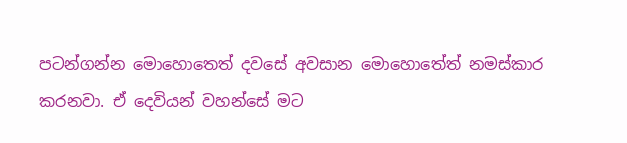පටන්ගන්න මොහොතෙත් දවසේ අවසාන මොහොතේත් නමස්කාර කරනවා. ඒ දෙවියන් වහන්සේ මට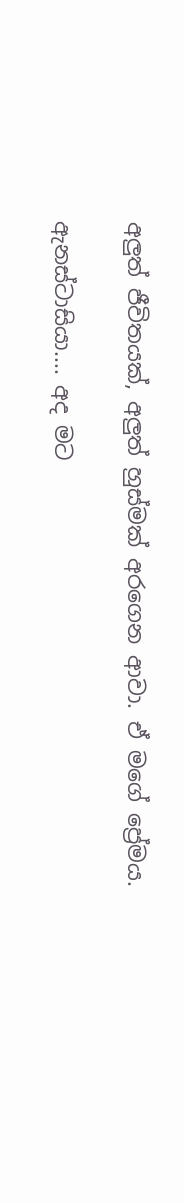අලුත් ජීවිතයක්, අලුත් හුස්මක් අරගෙන ආවා. ඒ මගේ ප්‍රේමය.

ඇනස්ටාසියා.... අද මට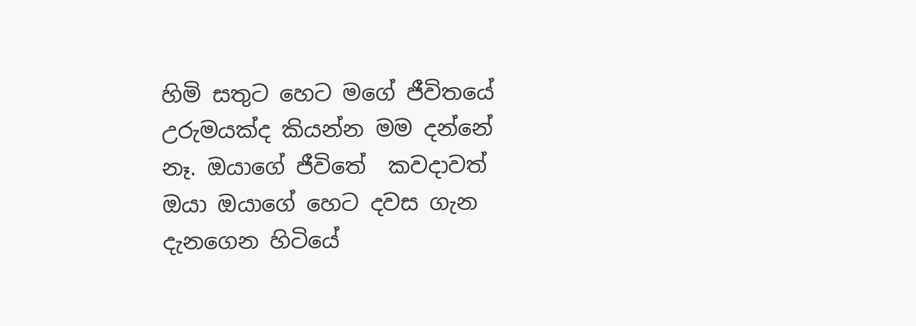හිමි සතුට හෙට මගේ ජීවිතයේ උරුමයක්ද කියන්න මම දන්නේ නෑ. ඔයාගේ ජීවිතේ  කවදාවත් ඔයා ඔයාගේ හෙට දවස ගැන දැනගෙන හිටියේ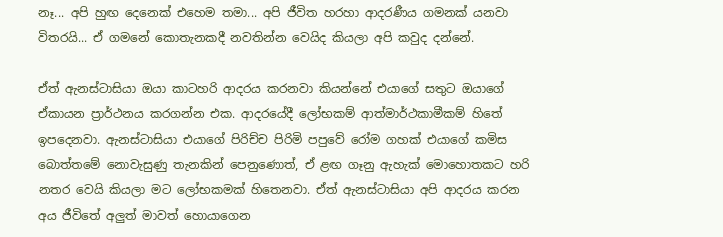නෑ... අපි හුඟ දෙනෙක් එහෙම තමා... අපි ජීවිත හරහා ආදරණීය ගමනක් යනවා විතරයි... ඒ ගමනේ කොතැනකදී නවතින්න වෙයිද කියලා අපි කවුද දන්නේ.

ඒත් ඇනස්ටාසියා ඔයා කාටහරි ආදරය කරනවා කියන්නේ එයාගේ සතුට ඔයාගේ ඒකායන ප්‍රාර්ථනය කරගන්න එක. ආදරයේදී ලෝභකම් ආත්මාර්ථකාමීකම් හිතේ ඉපදෙනවා. ඇනස්ටාසියා එයාගේ පිරිච්ච පිරිමි පපුවේ රෝම ගහක් එයාගේ කමිස බොත්තමේ නොවැසුණු තැනකින් පෙනුණොත්, ඒ ළඟ ගෑනු ඇහැක් මොහොතකට හරි නතර වෙයි කියලා මට ලෝභකමක් හිතෙනවා. ඒත් ඇනස්ටාසියා අපි ආදරය කරන අය ජීවිතේ අලුත් මාවත් හොයාගෙන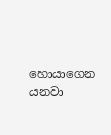හොයාගෙන යනවා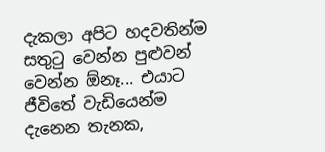දැකලා අපිට හදවතින්ම සතුටු වෙන්න පුළුවන් වෙන්න ඕනෑ... එයාට ජීවිතේ වැඩියෙන්ම දැනෙන තැනක,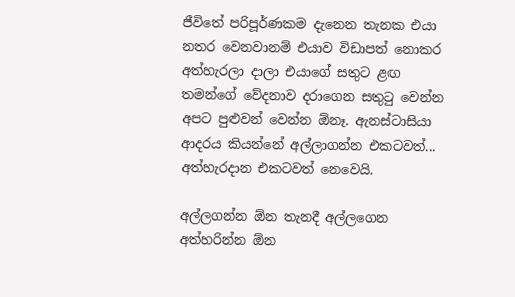ජීවිතේ පරිපූර්ණකම දැනෙන තැනක එයා නතර වෙනවානම් එයාව විඩාපත් නොකර අත්හැරලා දාලා එයාගේ සතුට ළඟ තමන්ගේ වේදනාව දරාගෙන සතුටු වෙන්න අපට පුළුවන් වෙන්න ඕනෑ. ඇනස්ටාසියා ආදරය කියන්නේ අල්ලාගන්න එකටවත්... අත්හැරදාන එකටවත් නෙවෙයි.

අල්ලගන්න ඕන තැනදී අල්ලගෙන අත්හරින්න ඕන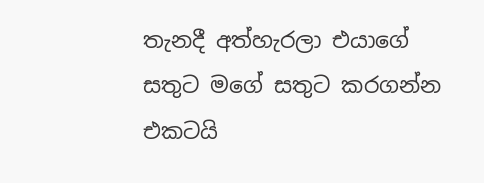තැනදී අත්හැරලා එයාගේ සතුට මගේ සතුට කරගන්න එකටයි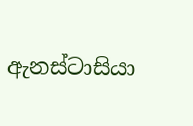ඇනස්ටාසියා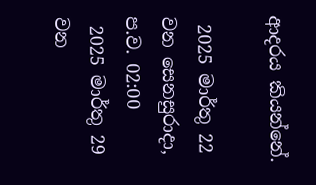ආදරය කියන්නේ.

 2025 මාර්තු 22 වන සෙනසුරාදා, ප.ව. 02:00
 2025 මාර්තු 29 වන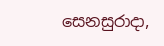සෙනසුරාදා,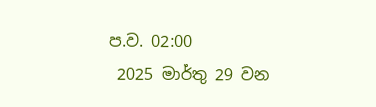ප.ව. 02:00
 2025 මාර්තු 29 වන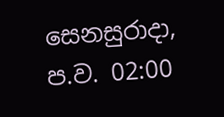සෙනසුරාදා, ප.ව. 02:00